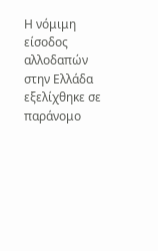Η νόμιμη είσοδος αλλοδαπών στην Ελλάδα εξελίχθηκε σε παράνομο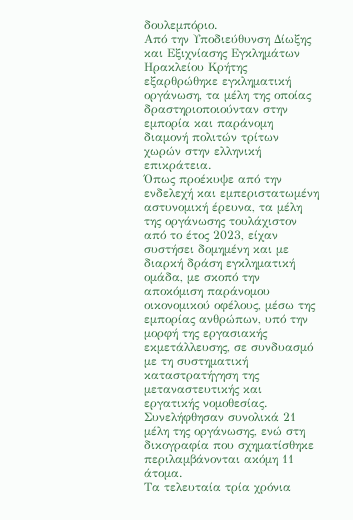δουλεμπόριο.
Από την Υποδιεύθυνση Δίωξης και Εξιχνίασης Εγκλημάτων Ηρακλείου Κρήτης εξαρθρώθηκε εγκληματική οργάνωση, τα μέλη της οποίας δραστηριοποιούνταν στην εμπορία και παράνομη διαμονή πολιτών τρίτων χωρών στην ελληνική επικράτεια.
Όπως προέκυψε από την ενδελεχή και εμπεριστατωμένη αστυνομική έρευνα, τα μέλη της οργάνωσης τουλάχιστον από το έτος 2023, είχαν συστήσει δομημένη και με διαρκή δράση εγκληματική ομάδα, με σκοπό την αποκόμιση παράνομου οικονομικού οφέλους, μέσω της εμπορίας ανθρώπων, υπό την μορφή της εργασιακής εκμετάλλευσης, σε συνδυασμό με τη συστηματική καταστρατήγηση της μεταναστευτικής και εργατικής νομοθεσίας.
Συνελήφθησαν συνολικά 21 μέλη της οργάνωσης, ενώ στη δικογραφία που σχηματίσθηκε περιλαμβάνονται ακόμη 11 άτομα.
Τα τελευταία τρία χρόνια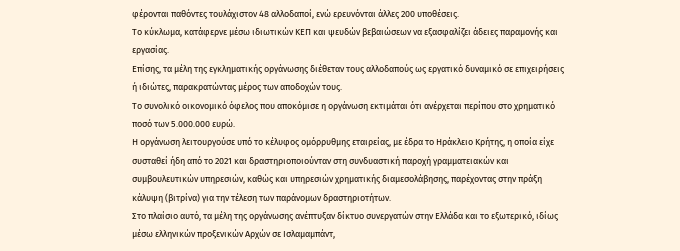φέρονται παθόντες τουλάχιστον 48 αλλοδαποί, ενώ ερευνόνται άλλες 200 υποθέσεις.
Το κύκλωμα, κατάφερνε μέσω ιδιωτικών ΚΕΠ και ψευδών βεβαιώσεων να εξασφαλίζει άδειες παραμονής και εργασίας.
Επίσης, τα μέλη της εγκληματικής οργάνωσης διέθεταν τους αλλοδαπούς ως εργατικό δυναμικό σε επιχειρήσεις ή ιδιώτες, παρακρατώντας μέρος των αποδοχών τους.
Το συνολικό οικονομικό όφελος που αποκόμισε η οργάνωση εκτιμάται ότι ανέρχεται περίπου στο χρηματικό ποσό των 5.000.000 ευρώ.
Η οργάνωση λειτουργούσε υπό το κέλυφος ομόρρυθμης εταιρείας, με έδρα το Ηράκλειο Κρήτης, η οποία είχε συσταθεί ήδη από το 2021 και δραστηριοποιούνταν στη συνδυαστική παροχή γραμματειακών και συμβουλευτικών υπηρεσιών, καθώς και υπηρεσιών χρηματικής διαμεσολάβησης, παρέχοντας στην πράξη κάλυψη (βιτρίνα) για την τέλεση των παράνομων δραστηριοτήτων.
Στο πλαίσιο αυτό, τα μέλη της οργάνωσης ανέπτυξαν δίκτυο συνεργατών στην Ελλάδα και το εξωτερικό, ιδίως μέσω ελληνικών προξενικών Αρχών σε Ισλαμαμπάντ,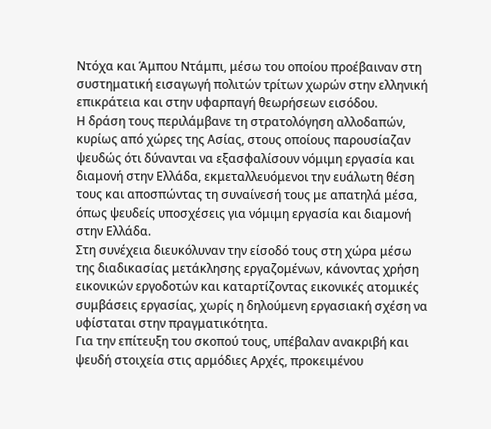Ντόχα και Άμπου Ντάμπι, μέσω του οποίου προέβαιναν στη συστηματική εισαγωγή πολιτών τρίτων χωρών στην ελληνική επικράτεια και στην υφαρπαγή θεωρήσεων εισόδου.
Η δράση τους περιλάμβανε τη στρατολόγηση αλλοδαπών, κυρίως από χώρες της Ασίας, στους οποίους παρουσίαζαν ψευδώς ότι δύνανται να εξασφαλίσουν νόμιμη εργασία και διαμονή στην Ελλάδα, εκμεταλλευόμενοι την ευάλωτη θέση τους και αποσπώντας τη συναίνεσή τους με απατηλά μέσα, όπως ψευδείς υποσχέσεις για νόμιμη εργασία και διαμονή στην Ελλάδα.
Στη συνέχεια διευκόλυναν την είσοδό τους στη χώρα μέσω της διαδικασίας μετάκλησης εργαζομένων, κάνοντας χρήση εικονικών εργοδοτών και καταρτίζοντας εικονικές ατομικές συμβάσεις εργασίας, χωρίς η δηλούμενη εργασιακή σχέση να υφίσταται στην πραγματικότητα.
Για την επίτευξη του σκοπού τους, υπέβαλαν ανακριβή και ψευδή στοιχεία στις αρμόδιες Αρχές, προκειμένου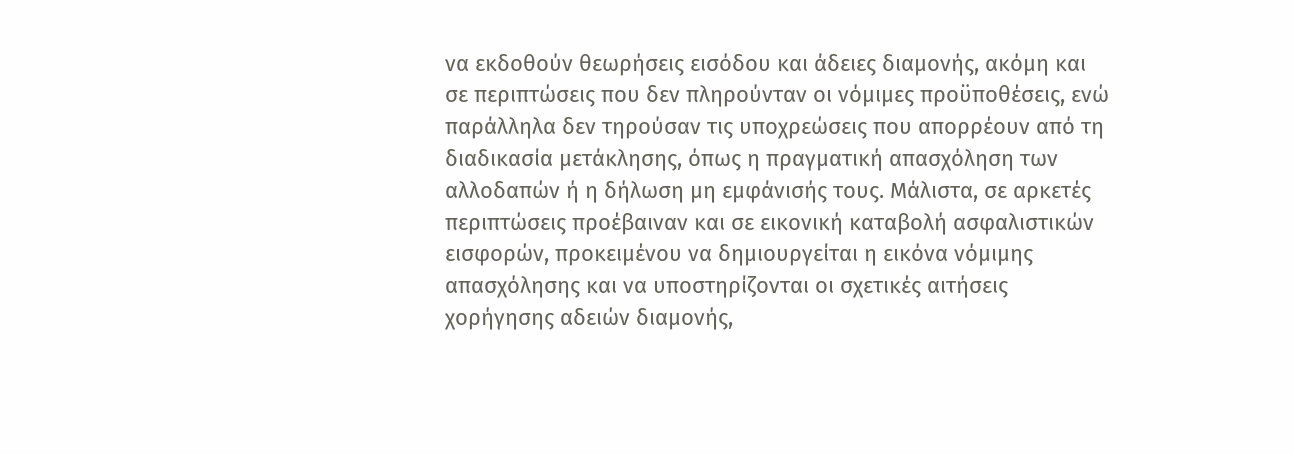να εκδοθούν θεωρήσεις εισόδου και άδειες διαμονής, ακόμη και σε περιπτώσεις που δεν πληρούνταν οι νόμιμες προϋποθέσεις, ενώ παράλληλα δεν τηρούσαν τις υποχρεώσεις που απορρέουν από τη διαδικασία μετάκλησης, όπως η πραγματική απασχόληση των αλλοδαπών ή η δήλωση μη εμφάνισής τους. Μάλιστα, σε αρκετές περιπτώσεις προέβαιναν και σε εικονική καταβολή ασφαλιστικών εισφορών, προκειμένου να δημιουργείται η εικόνα νόμιμης απασχόλησης και να υποστηρίζονται οι σχετικές αιτήσεις χορήγησης αδειών διαμονής,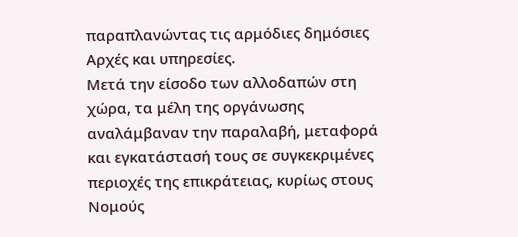παραπλανώντας τις αρμόδιες δημόσιες Αρχές και υπηρεσίες.
Μετά την είσοδο των αλλοδαπών στη χώρα, τα μέλη της οργάνωσης αναλάμβαναν την παραλαβή, μεταφορά και εγκατάστασή τους σε συγκεκριμένες περιοχές της επικράτειας, κυρίως στους Νομούς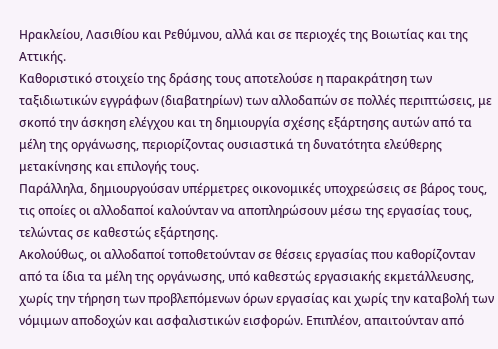Ηρακλείου, Λασιθίου και Ρεθύμνου, αλλά και σε περιοχές της Βοιωτίας και της Αττικής.
Καθοριστικό στοιχείο της δράσης τους αποτελούσε η παρακράτηση των ταξιδιωτικών εγγράφων (διαβατηρίων) των αλλοδαπών σε πολλές περιπτώσεις, με σκοπό την άσκηση ελέγχου και τη δημιουργία σχέσης εξάρτησης αυτών από τα μέλη της οργάνωσης, περιορίζοντας ουσιαστικά τη δυνατότητα ελεύθερης μετακίνησης και επιλογής τους.
Παράλληλα, δημιουργούσαν υπέρμετρες οικονομικές υποχρεώσεις σε βάρος τους, τις οποίες οι αλλοδαποί καλούνταν να αποπληρώσουν μέσω της εργασίας τους, τελώντας σε καθεστώς εξάρτησης.
Ακολούθως, οι αλλοδαποί τοποθετούνταν σε θέσεις εργασίας που καθορίζονταν από τα ίδια τα μέλη της οργάνωσης, υπό καθεστώς εργασιακής εκμετάλλευσης, χωρίς την τήρηση των προβλεπόμενων όρων εργασίας και χωρίς την καταβολή των νόμιμων αποδοχών και ασφαλιστικών εισφορών. Επιπλέον, απαιτούνταν από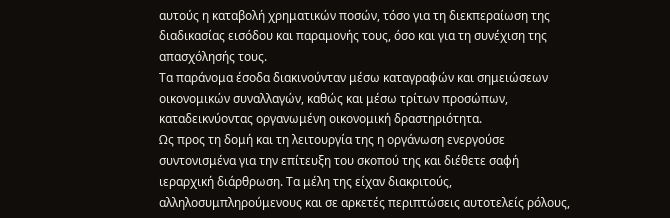αυτούς η καταβολή χρηματικών ποσών, τόσο για τη διεκπεραίωση της διαδικασίας εισόδου και παραμονής τους, όσο και για τη συνέχιση της απασχόλησής τους.
Τα παράνομα έσοδα διακινούνταν μέσω καταγραφών και σημειώσεων οικονομικών συναλλαγών, καθώς και μέσω τρίτων προσώπων, καταδεικνύοντας οργανωμένη οικονομική δραστηριότητα.
Ως προς τη δομή και τη λειτουργία της η οργάνωση ενεργούσε συντονισμένα για την επίτευξη του σκοπού της και διέθετε σαφή ιεραρχική διάρθρωση. Τα μέλη της είχαν διακριτούς, αλληλοσυμπληρούμενους και σε αρκετές περιπτώσεις αυτοτελείς ρόλους,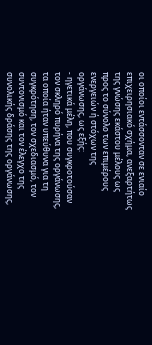οι οποίοι εντάσσονταν σε ενιαίο επιχειρησιακό σχήμα, ανεξαρτήτως της γνώσης εκάστου μέλους ως προς το σύνολο των επιμέρους ενεργειών ή στόχων της οργάνωσης, ως εξής:
- ηγετικά μέλη, που συγκροτούσαν τον σκληρό πυρήνα της οργάνωσης, τα οποία ήταν υπεύθυνα για τη συγκρότηση, τον σχεδιασμό, τον συντονισμό και τον έλεγχο της συνολικής δράσης της οργάνωσης,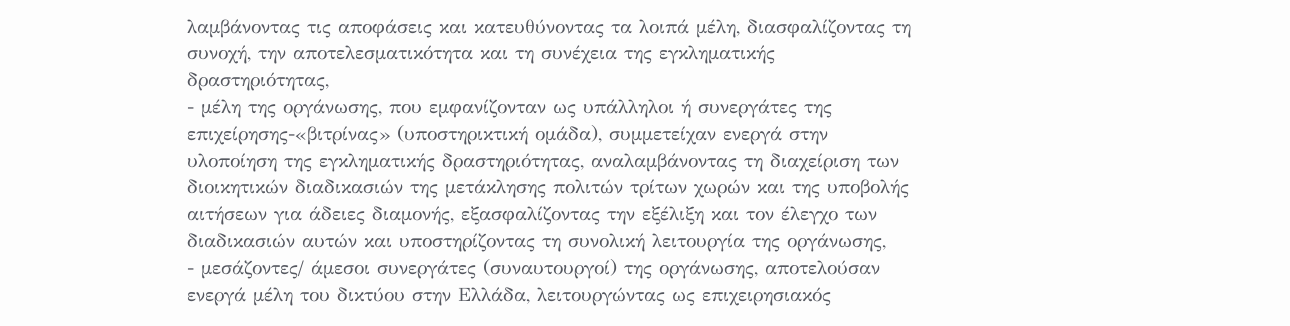λαμβάνοντας τις αποφάσεις και κατευθύνοντας τα λοιπά μέλη, διασφαλίζοντας τη συνοχή, την αποτελεσματικότητα και τη συνέχεια της εγκληματικής δραστηριότητας,
- μέλη της οργάνωσης, που εμφανίζονταν ως υπάλληλοι ή συνεργάτες της επιχείρησης-«βιτρίνας» (υποστηρικτική ομάδα), συμμετείχαν ενεργά στην υλοποίηση της εγκληματικής δραστηριότητας, αναλαμβάνοντας τη διαχείριση των διοικητικών διαδικασιών της μετάκλησης πολιτών τρίτων χωρών και της υποβολής αιτήσεων για άδειες διαμονής, εξασφαλίζοντας την εξέλιξη και τον έλεγχο των διαδικασιών αυτών και υποστηρίζοντας τη συνολική λειτουργία της οργάνωσης,
- μεσάζοντες/ άμεσοι συνεργάτες (συναυτουργοί) της οργάνωσης, αποτελούσαν ενεργά μέλη του δικτύου στην Ελλάδα, λειτουργώντας ως επιχειρησιακός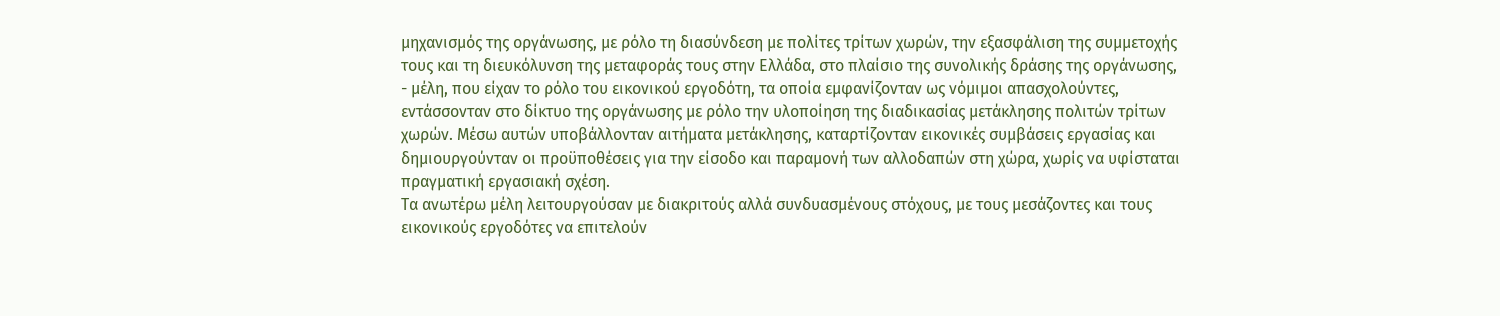μηχανισμός της οργάνωσης, με ρόλο τη διασύνδεση με πολίτες τρίτων χωρών, την εξασφάλιση της συμμετοχής τους και τη διευκόλυνση της μεταφοράς τους στην Ελλάδα, στο πλαίσιο της συνολικής δράσης της οργάνωσης,
- μέλη, που είχαν το ρόλο του εικονικού εργοδότη, τα οποία εμφανίζονταν ως νόμιμοι απασχολούντες, εντάσσονταν στο δίκτυο της οργάνωσης με ρόλο την υλοποίηση της διαδικασίας μετάκλησης πολιτών τρίτων χωρών. Μέσω αυτών υποβάλλονταν αιτήματα μετάκλησης, καταρτίζονταν εικονικές συμβάσεις εργασίας και δημιουργούνταν οι προϋποθέσεις για την είσοδο και παραμονή των αλλοδαπών στη χώρα, χωρίς να υφίσταται πραγματική εργασιακή σχέση.
Τα ανωτέρω μέλη λειτουργούσαν με διακριτούς αλλά συνδυασμένους στόχους, με τους μεσάζοντες και τους εικονικούς εργοδότες να επιτελούν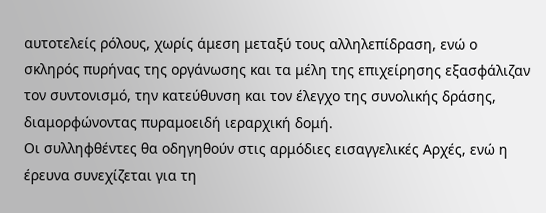αυτοτελείς ρόλους, χωρίς άμεση μεταξύ τους αλληλεπίδραση, ενώ ο σκληρός πυρήνας της οργάνωσης και τα μέλη της επιχείρησης εξασφάλιζαν τον συντονισμό, την κατεύθυνση και τον έλεγχο της συνολικής δράσης, διαμορφώνοντας πυραμοειδή ιεραρχική δομή.
Οι συλληφθέντες θα οδηγηθούν στις αρμόδιες εισαγγελικές Αρχές, ενώ η έρευνα συνεχίζεται για τη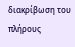διακρίβωση του πλήρους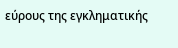εύρους της εγκληματικής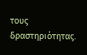τους δραστηριότητας.